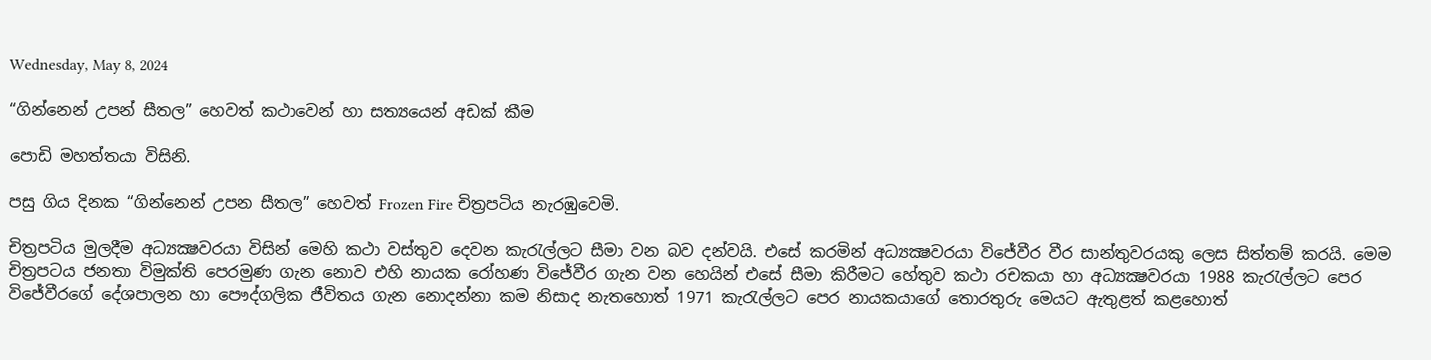Wednesday, May 8, 2024

“ගින්නෙන් උපන් සීතල” හෙවත් කථාවෙන් හා සත්‍යයෙන් අඩක් කීම

පොඩි මහත්තයා විසිනි.

පසු ගිය දිනක “ගින්නෙන් උපන සීතල” හෙවත් Frozen Fire චිත්‍රපටිය නැරඹුවෙමි.

චිත්‍රපටිය මුලදීම අධ්‍යක්‍ෂවරයා විසින් මෙහි කථා වස්තුව දෙවන කැරැල්ලට සීමා වන බව දන්වයි. එසේ කරමින් අධ්‍යක්‍ෂවරයා විජේවීර වීර සාන්තුවරයකු ලෙස සිත්තම් කරයි. මෙම චිත්‍රපටය ජනතා විමුක්ති පෙරමුණ ගැන නොව එහි නායක රෝහණ විජේවීර ගැන වන හෙයින් එසේ සීමා කිරීමට හේතුව කථා රචකයා හා අධ්‍යක්‍ෂවරයා 1988 කැරැල්ලට පෙර විජේවීරගේ දේශපාලන හා පෞද්ගලික ජීවිතය ගැන නොදන්නා කම නිසාද නැතහොත් 1971 කැරැල්ලට පෙර නායකයාගේ තොරතුරු මෙයට ඇතුළත් කළහොත්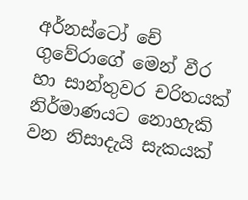අර්නස්ටෝ චේ ගුවේරාගේ මෙන් වීර හා සාන්තුවර චරිතයක් නිර්මාණයට නොහැකි වන නිසාදැයි සැකයක්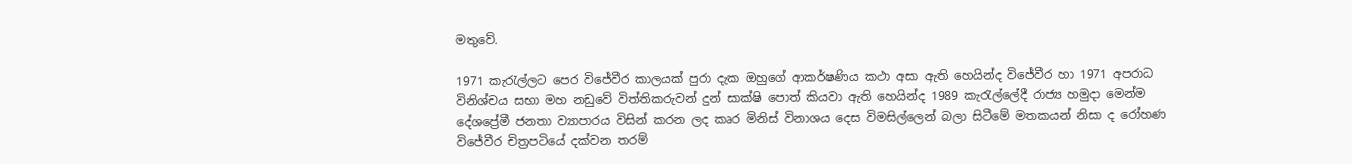මතුවේ.

1971 කැරැල්ලට පෙර විජේවීර කාලයක් පුරා දැක ඔහුගේ ආකර්ෂණිය කථා අසා ඇති හෙයින්ද විජේවීර හා 1971 අපරාධ විනිශ්චය සභා මහ නඩුවේ විත්තිකරුවන් දුන් සාක්ෂි පොත් කියවා ඇති හෙයින්ද 1989 කැරැල්ලේදී රාජ්‍ය හමුදා මෙන්ම දේශප්‍රේමී ජනතා ව්‍යාපාරය විසින් කරන ලද කෘර මිනිස් විනාශය දෙස විමසිල්ලෙන් බලා සිටීමේ මතකයන් නිසා ද රෝහණ විජේවීර චිත්‍රපටියේ දක්වන තරම්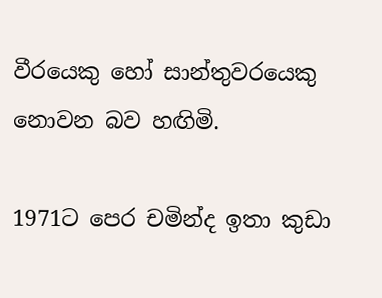වීරයෙකු හෝ සාන්තුවරයෙකු නොවන බව හඟිමි.

1971ට පෙර චමින්ද ඉතා කුඩා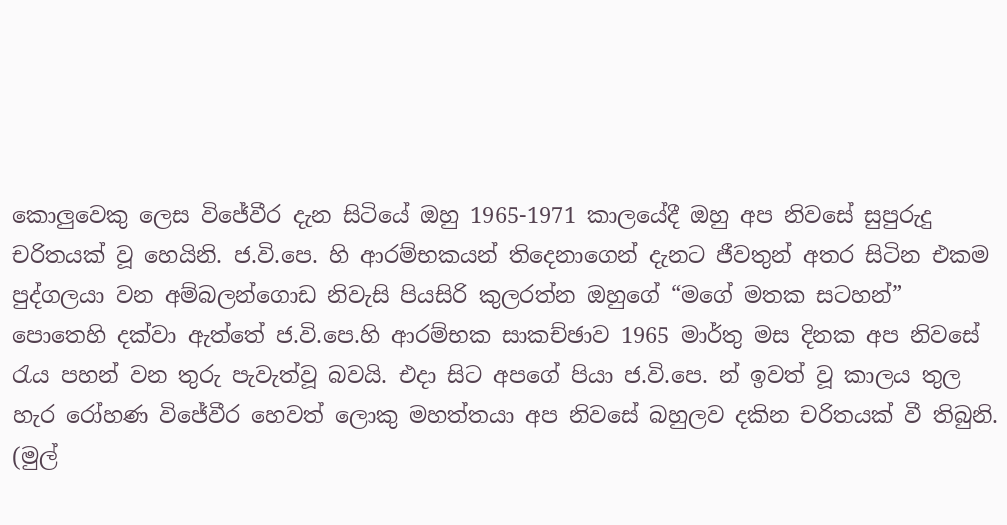කොලුවෙකු ලෙස විජේවීර දැන සිටියේ ඔහු 1965-1971 කාලයේදී ඔහු අප නිවසේ සුපුරුදු චරිතයක් වූ හෙයිනි. ජ.වි.පෙ. හි ආරම්භකයන් තිදෙනාගෙන් දැනට ජීවතුන් අතර සිටින එකම පුද්ගලයා වන අම්බලන්ගොඩ නිවැසි පියසිරි කුලරත්න ඔහුගේ “මගේ මතක සටහන්” පොතෙහි දක්වා ඇත්තේ ජ.වි.පෙ.හි ආරම්භක සාකච්ඡාව 1965 මාර්තු මස දිනක අප නිවසේ රැය පහන් වන තුරු පැවැත්වූ බවයි. එදා සිට අපගේ පියා ජ.වි.පෙ. න් ඉවත් වූ කාලය තුල හැර රෝහණ විජේවීර හෙවත් ලොකු මහත්තයා අප නිවසේ බහුලව දකින චරිතයක් වී තිබුනි. (මුල්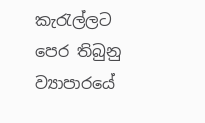කැරැල්ලට පෙර තිබුනු ව්‍යාපාරයේ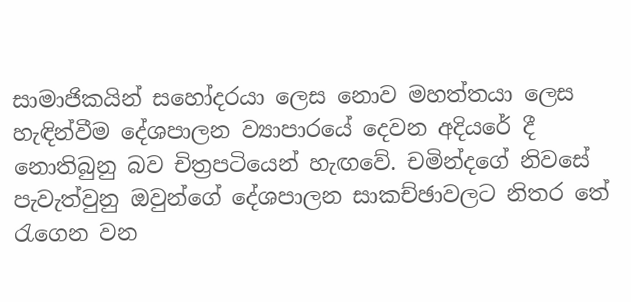සාමාජිකයින් සහෝදරයා ලෙස නොව මහත්තයා ලෙස හැඳින්වීම දේශපාලන ව්‍යාපාරයේ දෙවන අදියරේ දී නොතිබුනු බව චිත්‍රපටියෙන් හැඟවේ. චමින්දගේ නිවසේ පැවැත්වුනු ඔවුන්ගේ දේශපාලන සාකච්ඡාවලට නිතර තේ රැගෙන වන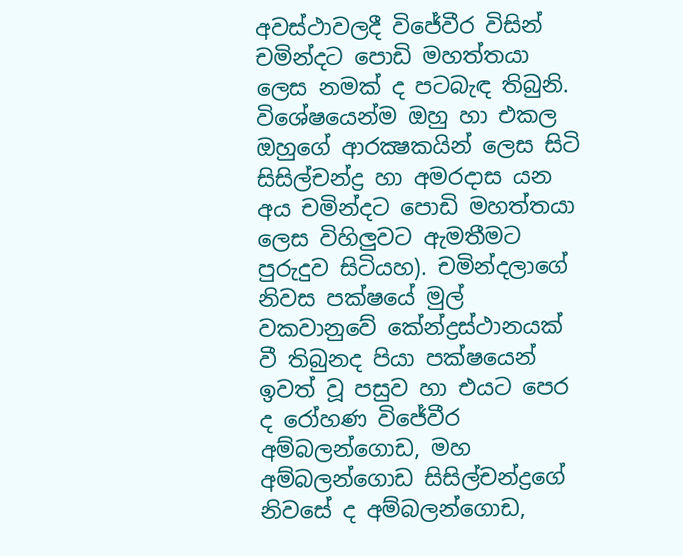අවස්ථාවලදී විජේවීර විසින් චමින්දට පොඩි මහත්තයා ලෙස නමක් ද පටබැඳ තිබුනි. විශේෂයෙන්ම ඔහු හා එකල ඔහුගේ ආරක්‍ෂකයින් ලෙස සිටි සිසිල්චන්ද්‍ර හා අමරදාස යන අය චමින්දට පොඩි මහත්තයා ලෙස විහිලුවට ඇමතීමට පුරුදුව සිටියහ). චමින්දලාගේ නිවස පක්ෂයේ මුල් වකවානුවේ කේන්ද්‍රස්ථානයක් වී තිබුනද පියා පක්ෂයෙන් ඉවත් වූ පසුව හා එයට පෙර ද රෝහණ විජේවීර අම්බලන්ගොඩ, මහ අම්බලන්ගොඩ සිසිල්චන්ද්‍රගේ නිවසේ ද අම්බලන්ගොඩ,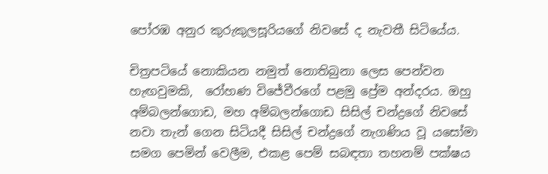පෝරඹ අනුර කුරුකුලසූරියගේ නිවසේ ද නැවතී සිටියේය.

චිත්‍රපටියේ නොකියන නමුත් නොතිබුනා ලෙස පෙන්වන හැඟවුමකි,  රෝහණ විජේවීරගේ පළමු ප්‍රේම අන්දරය. ඔහු අම්බලන්ගොඩ, මහ අම්බලන්ගොඩ සිසිල් චන්ද්‍රගේ නිවසේ නවා තැන් ගෙන සිටියදී සිසිල් චන්ද්‍රගේ නැගණිය වූ යසෝමා සමග පෙමින් වෙලීම, එකළ පෙම් සබඳතා තහනම් පක්ෂය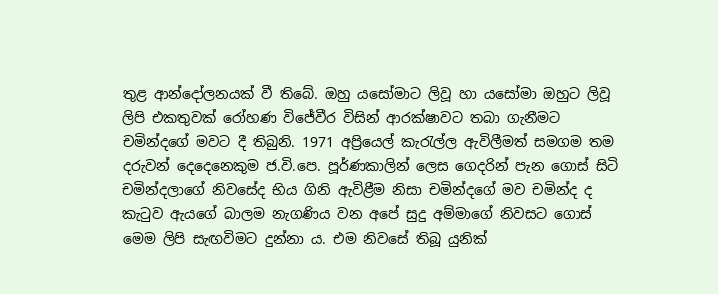තුළ ආන්දෝලනයක් වී තිබේ. ඔහු යසෝමාට ලිවූ හා යසෝමා ඔහුට ලිවූ ලිපි එකතුවක් රෝහණ විජේවීර විසින් ආරක්ෂාවට තබා ගැනීමට චමින්දගේ මවට දී තිබුනි. 1971 අප්‍රියෙල් කැරැල්ල ඇවිලීමත් සමගම තම දරුවන් දෙදෙනෙකුම ජ.වි.පෙ. පූර්ණකාලින් ලෙස ගෙදරින් පැන ගොස් සිටි චමින්දලාගේ නිවසේද භිය ගිනි ඇවිළීම නිසා චමින්දගේ මව චමින්ද ද කැටුව ඇයගේ බාලම නැගණිය වන අපේ සුදු අම්මාගේ නිවසට ගොස් මෙම ලිපි සැඟවිමට දුන්නා ය. එම නිවසේ තිබූ යුනික්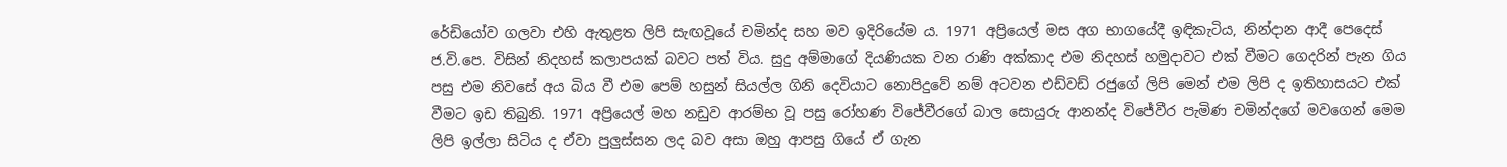රේඩියෝව ගලවා එහි ඇතුළත ලිපි සැඟවූයේ චමින්ද සහ මව ඉදිරියේම ය. 1971 අප්‍රියෙල් මස අග භාගයේදී ඉඳිකැටිය, නින්දාන ආදී පෙදෙස් ජ.වි.පෙ. විසින් නිදහස් කලාපයක් බවට පත් විය. සුදු අම්මාගේ දියණියක වන රාණි අක්කාද එම නිදහස් හමුදාවට එක් වීමට ගෙදරින් පැන ගිය පසු එම නිවසේ අය බිය වී එම පෙම් හසුන් සියල්ල ගිනි දෙවියාට නොපිදුවේ නම් අටවන එඩ්වඩ් රජුගේ ලිපි මෙන් එම ලිපි ද ඉතිහාසයට එක් වීමට ඉඩ තිබුනි. 1971 අප්‍රියෙල් මහ නඩුව ආරම්භ වූ පසු රෝහණ විජේවීරගේ බාල සොයුරු ආනන්ද විජේවීර පැමිණ චමින්දගේ මවගෙන් මෙම ලිපි ඉල්ලා සිටිය ද ඒවා පුලුස්සන ලද බව අසා ඔහු ආපසු ගියේ ඒ ගැන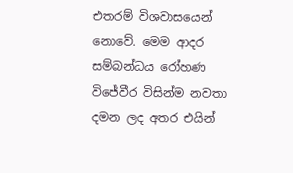එතරම් විශවාසයෙන් නොවේ. මෙම ආදර සම්බන්ධය රෝහණ විජේවීර විසින්ම නවතා දමන ලද අතර එයින්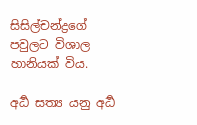සිසිල්චන්ද්‍රගේ පවුලට විශාල හානියක් විය.

අර්‍ධ සත්‍ය යනු අර්‍ධ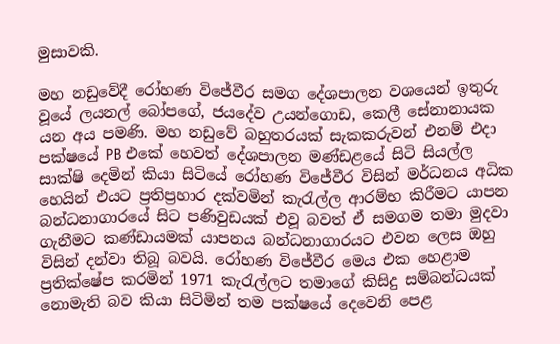මුසාවකි.

මහ නඩුවේදී රෝහණ විජේවීර සමග දේශපාලන වශයෙන් ඉතුරු වූයේ ලයනල් බෝපගේ, ජයදේව උයන්ගොඩ, කෙලී සේනානායක යන අය පමණි. මහ නඩුවේ බහුතරයක් සැකකරුවන් එනම් එදා පක්ෂයේ PB එකේ හෙවත් දේශපාලන මණ්ඩළයේ සිටි සියල්ල සාක්ෂි දෙමින් කියා සිටියේ රෝහණ විජේවීර විසින් මර්ධනය අධික හෙයින් එයට ප්‍රතිප්‍රහාර දක්වමින් කැරැල්ල ආරම්භ කිරීමට යාපන බන්ධනාගාරයේ සිට පණිවුඩයක් එවූ බවත් ඒ සමගම තමා මුදවා ගැනීමට කණ්ඩායමක් යාපනය බන්ධනාගාරයට එවන ලෙස ඔහු විසින් දන්වා තිබූ බවයි. රෝහණ විජේවීර මෙය එක හෙළාම ප්‍රතික්ෂේප කරමින් 1971 කැරැල්ලට තමාගේ කිසිදු සම්බන්ධයක් නොමැති බව කියා සිටිමින් තම පක්ෂයේ දෙවෙනි පෙළ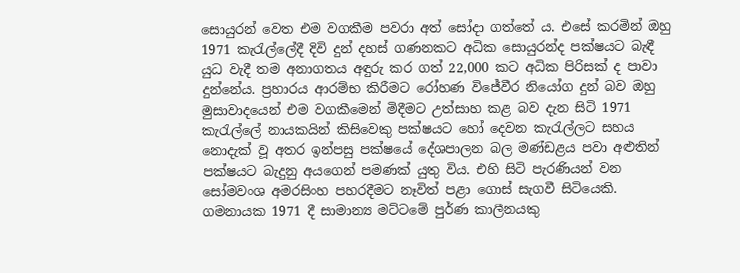සොයුරන් වෙත එම වගකීම පවරා අත් සෝදා ගත්තේ ය. එසේ කරමින් ඔහු 1971 කැරැල්ලේදී දිවි දුන් දහස් ගණනකට අධික සොයුරන්ද පක්ෂයට බැඳී යුධ වැදී තම අනාගතය අඳුරු කර ගත් 22,000 කට අධික පිරිසක් ද පාවා දුන්නේය. ප්‍රහාරය ආරම්භ කිරීමට රෝහණ විජේවීර නියෝග දුන් බව ඔහු මුසාවාදයෙන් එම වගකීමෙන් මිදීමට උත්සාහ කළ බව දැන සිටි 1971 කැරැල්ලේ නායකයින් කිසිවෙකු පක්ෂයට හෝ දෙවන කැරැල්ලට සහය නොදැක් වූ අතර ඉන්පසු පක්ෂයේ දේශපාලන බල මණ්ඩළය පවා අළුතින් පක්ෂයට බැදුනු අයගෙන් පමණක් යුතු විය. එහි සිටි පැරණියන් වන සෝමවංශ අමරසිංහ පහරදීමට නෑවිත් පළා ගොස් සැගවී සිටියෙකි. ගමනායක 1971 දී සාමාන්‍ය මට්ටමේ පුර්ණ කාලීනයකු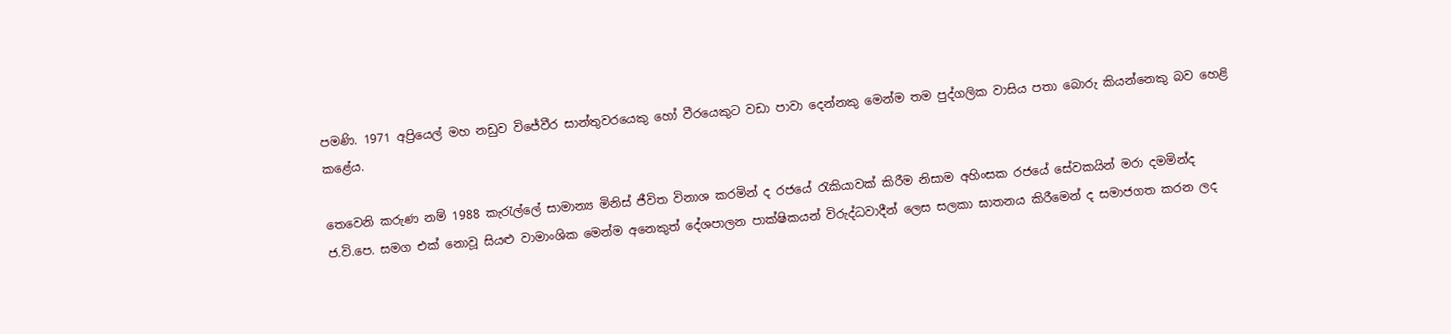පමණි. 1971 අප්‍රියෙල් මහ නඩුව විජේවීර සාන්තුවරයෙකු හෝ වීරයෙකුට වඩා පාවා දෙන්නකු මෙන්ම තම පුද්ගලික වාසිය පතා බොරු කියන්නෙකු බව හෙළි කළේය.

තෙවෙනි කරුණ නම් 1988 කැරැල්ලේ සාමාන්‍ය මිනිස් ජීවිත විනාශ කරමින් ද රජයේ රැකියාවක් කිරීම නිසාම අහිංසක රජයේ සේවකයින් මරා දමමින්ද ජ.වි.පෙ. සමග එක් නොවූ සියළු වාමාංශික මෙන්ම අනෙකුත් දේශපාලන පාක්ෂිකයන් විරුද්ධවාදීන් ලෙස සලකා ඝාතනය කිරීමෙන් ද සමාජගත කරන ලද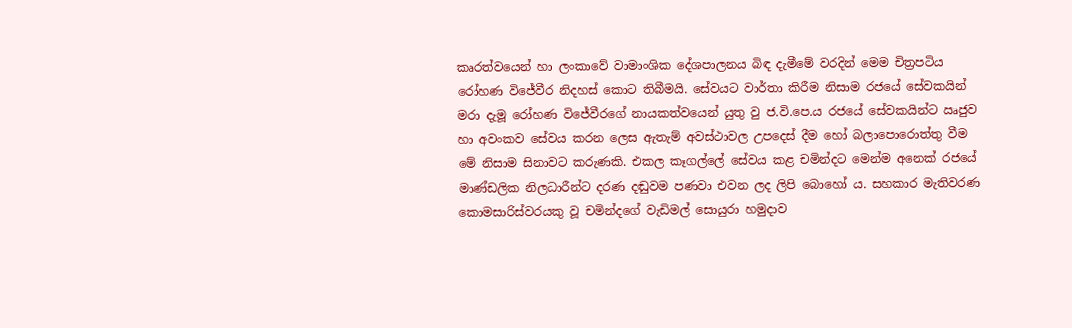කෘරත්වයෙන් හා ලංකාවේ වාමාංශික දේශපාලනය බිඳ දැමීමේ වරදින් මෙම චිත්‍රපටිය රෝහණ විජේවීර නිදහස් කොට තිබීමයි. සේවයට වාර්තා කිරීම නිසාම රජයේ සේවකයින් මරා දැමූ රෝහණ විජේවීරගේ නායකත්වයෙන් යුතු වු ජ.වි.පෙ.ය රජයේ සේවකයින්ට ඍජුව හා අවංකව සේවය කරන ලෙස ඇතැම් අවස්ථාවල උපදෙස් දීම හෝ බලාපොරොත්තු වීම මේ නිසාම සිනාවට කරුණකි. එකල කෑගල්ලේ සේවය කළ චමින්දට මෙන්ම අනෙක් රජයේ මාණ්ඩලික නිලධාරීන්ට දරණ දඬුවම පණවා එවන ලද ලිපි බොහෝ ය. සහකාර මැතිවරණ කොමසාරිස්වරයකු වූ චමින්දගේ වැඩිමල් සොයුරා හමුදාව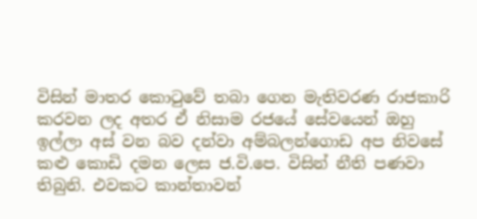විසින් මාතර කොටුවේ තබා ගෙන මැතිවරණ රාජකාරි කරවන ලද අතර ඒ නිසාම රජයේ සේවයෙන් ඔහු ඉල්ලා අස් වන බව දන්වා අම්බලන්ගොඩ අප නිවසේ කළු කොඩි දමන ලෙස ජ.වි.පෙ. විසින් නීති පණවා තිබුනි. එවකට කාන්තාවන්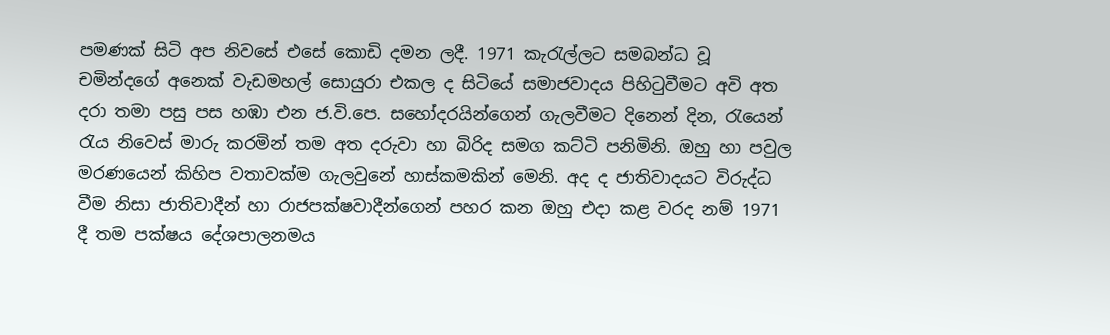පමණක් සිටි අප නිවසේ එසේ කොඩි දමන ලදී. 1971 කැරැල්ලට සමබන්ධ වූ චමින්දගේ අනෙක් වැඩමහල් සොයුරා එකල ද සිටියේ සමාජවාදය පිහිටුවීමට අවි අත දරා තමා පසු පස හඹා එන ජ.වි.පෙ. සහෝදරයින්ගෙන් ගැලවීමට දිනෙන් දින, රැයෙන් රැය නිවෙස් මාරු කරමින් තම අත දරුවා හා බිරිද සමග කට්ටි පනිමිනි. ඔහු හා පවුල මරණයෙන් කිහිප වතාවක්ම ගැලවුනේ හාස්කමකින් මෙනි. අද ද ජාතිවාදයට විරුද්ධ වීම නිසා ජාතිවාදීන් හා රාජපක්ෂවාදීන්ගෙන් පහර කන ඔහු එදා කළ වරද නම් 1971 දී තම පක්ෂය දේශපාලනමය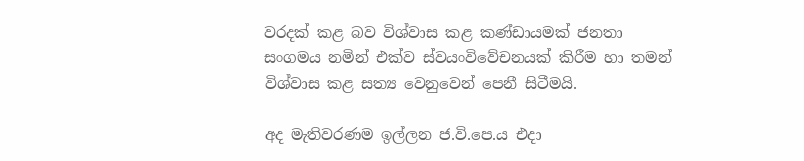වරදක් කළ බව විශ්වාස කළ කණ්ඩායමක් ජනතා සංගමය නමින් එක්ව ස්වයංවිවේචනයක් කිරීම හා තමන් විශ්වාස කළ සත්‍ය වෙනුවෙන් පෙනී සිටීමයි.

අද මැතිවරණම ඉල්ලන ජ.වි.පෙ.ය එදා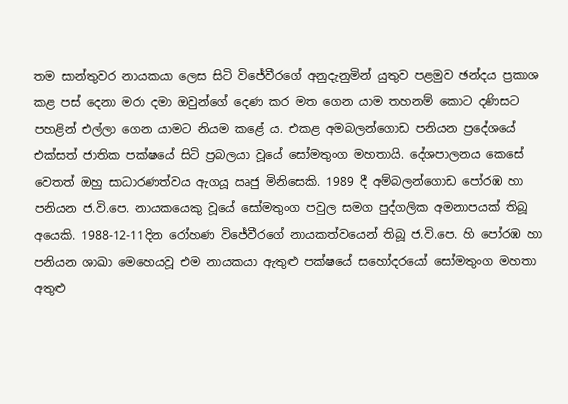තම සාන්තුවර නායකයා ලෙස සිටි විජේවීරගේ අනුදැනුමින් යුතුව පළමුව ඡන්දය ප්‍රකාශ කළ පස් දෙනා මරා දමා ඔවුන්ගේ දෙණ කර මත ගෙන යාම තහනම් කොට දණිසට පහළින් එල්ලා ගෙන යාමට නියම කළේ ය. එකළ අමබලන්ගොඩ පනියන ප්‍රදේශයේ එක්සත් ජාතික පක්ෂයේ සිටි ප්‍රබලයා වූයේ සෝමතුංග මහතායි. දේශපාලනය කෙසේ වෙතත් ඔහු සාධාරණත්වය ඇගයූ ඍජු මිනිසෙකි. 1989 දී අම්බලන්ගොඩ පෝරඹ හා පනියන ජ.වි.පෙ. නායකයෙකු වූයේ සෝමතුංග පවුල සමග පුද්ගලික අමනාපයක් තිබූ අයෙකි. 1988-12-11දින රෝහණ විජේවීරගේ නායකත්වයෙන් තිබූ ජ.වි.පෙ. හි පෝරඹ හා පනියන ශාඛා මෙහෙයවූ එම නායකයා ඇතුළු පක්ෂයේ සහෝදරයෝ සෝමතුංග මහතා අතුළු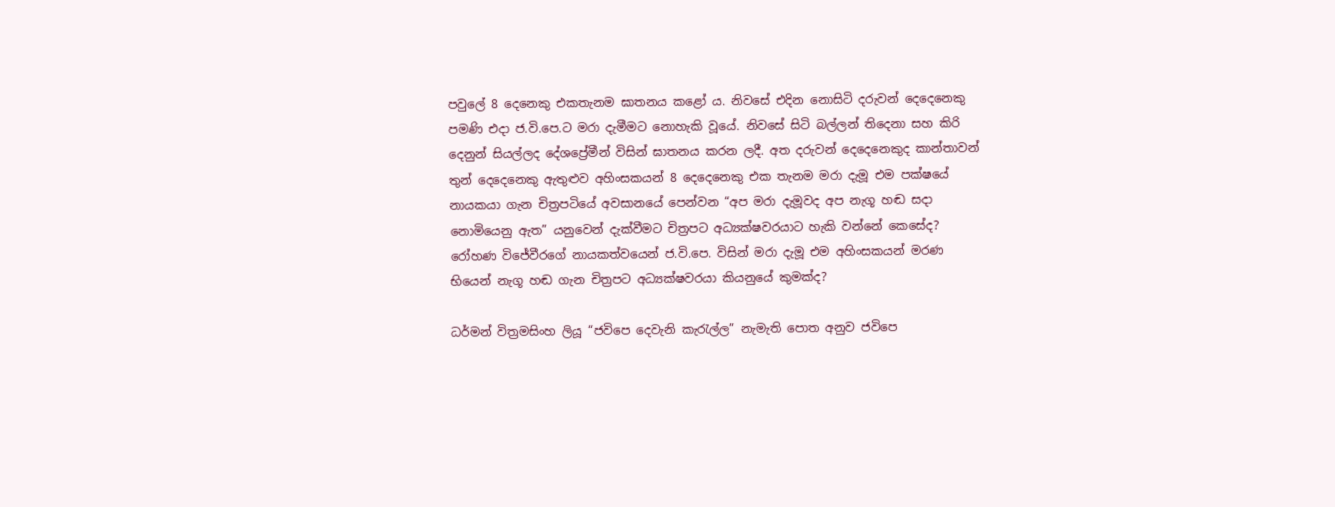පවුලේ 8 දෙනෙකු එකතැනම ඝාතනය කළෝ ය. නිවසේ එදින නොසිටි දරුවන් දෙදෙනෙකු පමණි එදා ජ.වි.පෙ.ට මරා දැමීමට නොහැකි වූයේ. නිවසේ සිටි බල්ලන් තිදෙනා සහ කිරි දෙනුන් සියල්ලද දේශප්‍රේමීන් විසින් ඝාතනය කරන ලදී. අත දරුවන් දෙදෙනෙකුද කාන්තාවන් තුන් දෙදෙනෙකු ඇතුළුව අහිංසකයන් 8 දෙදෙනෙකු එක තැනම මරා දැමූ එම පක්ෂයේ නායකයා ගැන චිත්‍රපටියේ අවසානයේ පෙන්වන “අප මරා දැමූවද අප නැගූ හඬ සදා නොමියෙනු ඇත” යනුවෙන් දැක්වීමට චිත්‍රපට අධ්‍යක්ෂවරයාට හැකි වන්නේ කෙසේද? රෝහණ විජේවීරගේ නායකත්වයෙන් ජ.වි.පෙ. විසින් මරා දැමූ එම අහිංසකයන් මරණ භියෙන් නැගූ හඬ ගැන චිත්‍රපට අධ්‍යක්ෂවරයා කියනුයේ කුමක්ද?

ධර්මන් විත්‍රමසිංහ ලියූ “ජවිපෙ දෙවැනි කැරැල්ල” නැමැති පොත අනුව ජවිපෙ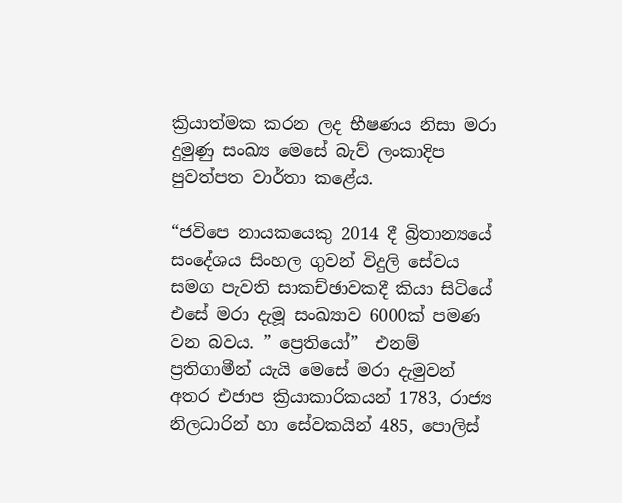ක්‍රියාත්මක කරන ලද භීෂණය නිසා මරා දුමුණු සංඛ්‍ය මෙසේ බැව් ලංකාදිප පුවත්පත වාර්තා කළේය.

“ජවිපෙ නායකයෙකු 2014 දී බ්‍රිතාන්‍යයේ සංදේශය සිංහල ගුවන් විදුලි සේවය සමග පැවති සාකච්ඡාවකදී කියා සිටියේ එසේ මරා දැමූ සංඛ්‍යාව 6000ක් පමණ වන බවය. ” ප්‍රෙතියෝ”  එනම් ප්‍රතිගාමීන් යැයි මෙසේ මරා දැමුවන් අතර එජාප ක්‍රියාකාරිකයන් 1783, රාජ්‍ය නිලධාරින් හා සේවකයින් 485, පොලිස්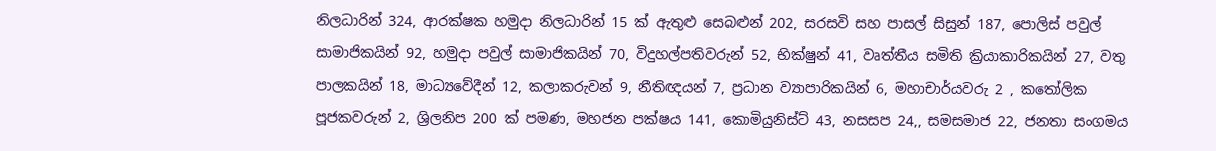නිලධාරින් 324, ආරක්ෂක හමුදා නිලධාරින් 15 ක් ඇතුළු සෙබළුන් 202, සරසවි සහ පාසල් සිසුන් 187, පොලිස් පවුල් සාමාජිකයින් 92, හමුදා පවුල් සාමාජිකයින් 70, විදුහල්පතිවරුන් 52, භික්ෂුන් 41, වෘත්තීය සමිති ක්‍රියාකාරිකයින් 27, වතු පාලකයින් 18, මාධ්‍යවේදීන් 12, කලාකරුවන් 9, නීතිඥයන් 7, ප්‍රධාන ව්‍යාපාරිකයින් 6, මහාචාර්යවරු 2 , කතෝලික පූජකවරුන් 2, ශ්‍රිලනිප 200 ක් පමණ, මහජන පක්ෂය 141, කොමියුනිස්ට් 43, නසසප 24,, සමසමාජ 22, ජනතා සංගමය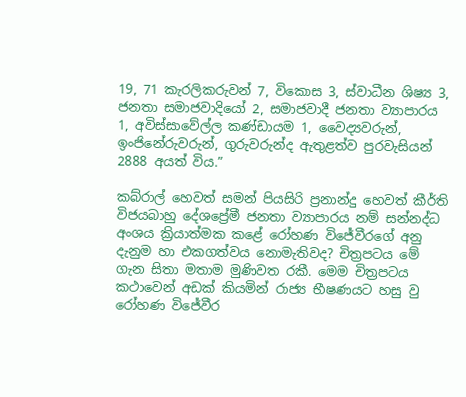19, 71 කැරලිකරුවන් 7, විකොස 3, ස්වාධීන ශිෂ්‍ය 3, ජනතා සමාජවාදියෝ 2, සමාජවාදී ජනතා ව්‍යාපාරය 1, අවිස්සාවේල්ල කණ්ඩායම 1, වෛද්‍යවරුන්, ඉංජිනේරුවරුන්, ගුරුවරුන්ද ඇතුළත්ව පුරවැසියන් 2888 අයත් විය.”

කබ්රාල් හෙවත් සමන් පියසිරි ප්‍රනාන්දු හෙවත් කීර්ති විජයබාහු දේශප්‍රේමී ජනතා ව්‍යාපාරය නම් සන්නද්ධ අංශය ක්‍රියාත්මක කළේ රෝහණ විජේවීරගේ අනු දැනුම හා එකගත්වය නොමැතිවද? චිත්‍රපටය මේ ගැන සිතා මතාම මුණිවත රකී. මෙම චිත්‍රපටය කථාවෙන් අඩක් කියමින් රාජ්‍ය භීෂණයට හසු වු රෝහණ විජේවීර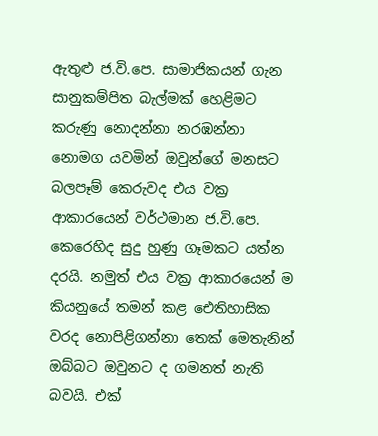ඇතුළු ජ.වි.පෙ. සාමාජිකයන් ගැන සානුකම්පිත බැල්මක් හෙළිමට කරුණු නොදන්නා නරඹන්නා නොමග යවමින් ඔවුන්ගේ මනසට බලපෑම් කෙරුවද එය වක්‍ර ආකාරයෙන් වර්ථමාන ජ.වි.පෙ. කෙරෙහිද සුදු හුණු ගෑමකට යත්න දරයි. නමුත් එය වක්‍ර ආකාරයෙන් ම කියනුයේ තමන් කළ ඓතිහාසික වරද නොපිළිගන්නා තෙක් මෙතැනින් ඔබ්බට ඔවුනට ද ගමනත් නැති බවයි. එක්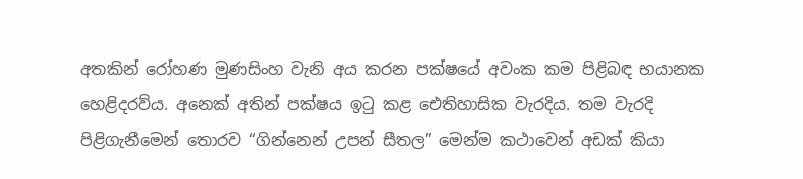අතකින් රෝහණ මුණසිංහ වැනි අය කරන පක්ෂයේ අවංක කම පිළිබඳ භයානක හෙළිදරව්ය. අනෙක් අතින් පක්ෂය ඉටු කළ ඓතිහාසික වැරදිය. තම වැරදි පිළිගැනීමෙන් තොරව “ගින්නෙන් උපන් සීතල” මෙන්ම කථාවෙන් අඩක් කියා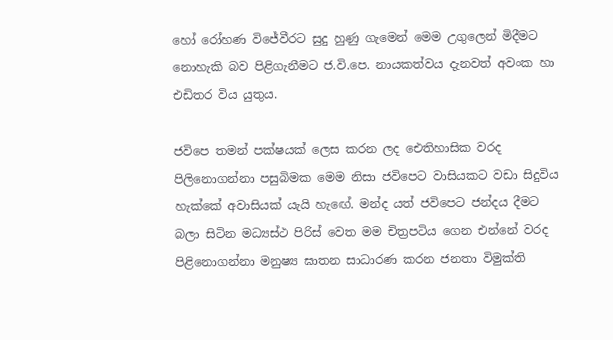හෝ රෝහණ විජේවීරට සුදු හුණු ගැමෙන් මෙම උගුලෙන් මිදීමට නොහැකි බව පිළිගැනීමට ජ.වි.පෙ. නායකත්වය දැනවත් අවංක හා එඩිතර විය යුතුය.

ජවිපෙ තමන් පක්ෂයක් ලෙස කරන ලද ඓතිහාසික වරද පිලිනොගන්නා පසුබිමක මෙම නිසා ජවිපෙට වාසියකට වඩා සිදුවිය හැක්කේ අවාසියක් යැයි හැඟේ. මන්ද යත් ජවිපෙට ජන්දය දීමට බලා සිටින මධ්‍යස්ථ පිරිස් වෙත මම චිත්‍රපටිය ගෙන එන්නේ වරද පිළිනොගන්නා මනුෂ්‍ය ඝාතන සාධාරණ කරන ජනතා විමුක්ති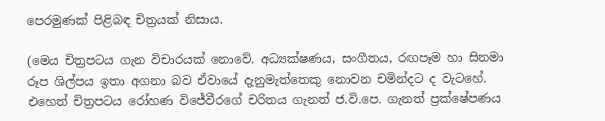පෙරමුණක් පිළිබඳ චිත්‍රයක් නිසාය.

(මෙය චිත්‍රපටය ගැන විචාරයක් නොවේ. අධ්‍යක්ෂණය, සංගීතය, රඟපෑම හා සිනමා රූප ශිල්පය ඉතා අගනා බව ඒවායේ දැනුමැත්තෙකු නොවන චමින්දට ද වැටහේ. එහෙත් චිත්‍රපටය රෝහණ විජේවීරගේ චරිතය ගැනත් ජ.වි.පෙ. ගැනත් ප්‍රක්ෂේපණය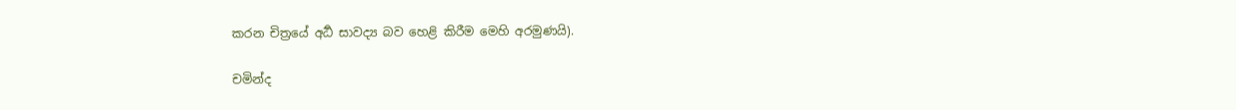කරන චිත්‍රයේ අර්‍ධ සාවද්‍ය බව හෙළි කිරීම මෙහි අරමුණයි).

චමින්ද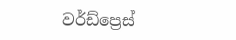වර්ඩ්ප්‍රෙස්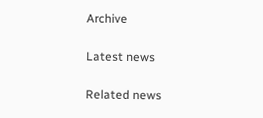Archive

Latest news

Related news